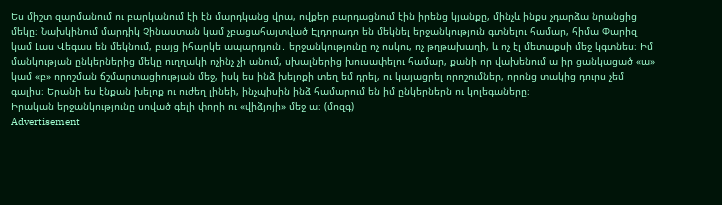Ես միշտ զարմանում ու բարկանում էի էն մարդկանց վրա, ովքեր բարդացնում էին իրենց կյանքը, մինչև ինքս չդարձա նրանցից մեկը։ Նախկինում մարդիկ Չինաստան կամ չբացահայտված Էլդորադո են մեկնել երջանկություն գտնելու համար, հիմա Փարիզ կամ Լաս Վեգաս են մեկնում, բայց իհարկե ապարդյուն․ երջանկությունը ոչ ոսկու, ոչ թղթախաղի, և ոչ էլ մետաքսի մեջ կգտնես։ Իմ մանկության ընկերներից մեկը ուղղակի ոչինչ չի անում, սխալներից խուսափելու համար, քանի որ վախենում ա իր ցանկացած «ա» կամ «բ» որոշման ճշմարտացիության մեջ, իսկ ես ինձ խելոքի տեղ եմ դրել, ու կայացրել որոշումներ, որոնց տակից դուրս չեմ գալիս։ Երանի ես էնքան խելոք ու ուժեղ լինեի, ինչպիսին ինձ համարում են իմ ընկերներն ու կոլեգաները։
Իրական երջանկությունը սոված գելի փորի ու «վիձյոյի» մեջ ա։ (մոզգ)
Advertisement